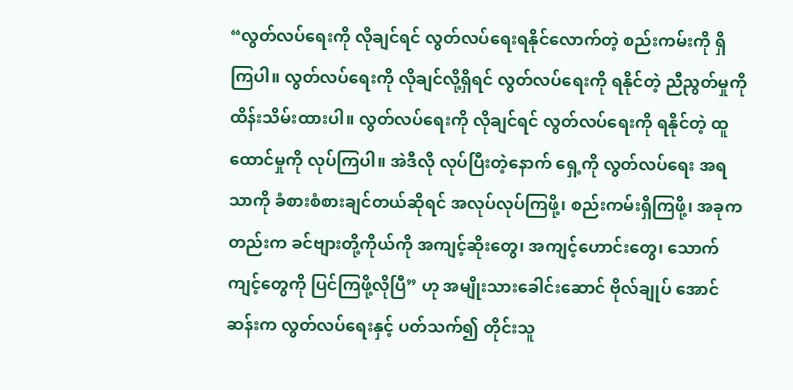“လွတ်လပ်ရေးကို လိုချင်ရင် လွတ်လပ်ရေးရနိုင်လောက်တဲ့ စည်းကမ်းကို ရှိကြပါ။ လွတ်လပ်ရေးကို လိုချင်လို့ရှိရင် လွတ်လပ်ရေးကို ရနိုင်တဲ့ ညီညွတ်မှုကို ထိန်းသိမ်းထားပါ။ လွတ်လပ်ရေးကို လိုချင်ရင် လွတ်လပ်ရေးကို ရနိုင်တဲ့ ထူထောင်မှုကို လုပ်ကြပါ။ အဲဒီလို လုပ်ပြီးတဲ့နောက် ရှေ့ကို လွတ်လပ်ရေး အရသာကို ခံစားစံစားချင်တယ်ဆိုရင် အလုပ်လုပ်ကြဖို့၊ စည်းကမ်းရှိကြဖို့၊ အခုကတည်းက ခင်ဗျားတို့ကိုယ်ကို အကျင့်ဆိုးတွေ၊ အကျင့်ဟောင်းတွေ၊ သောက်ကျင့်တွေကို ပြင်ကြဖို့လိုပြီ” ဟု အမျိုးသားခေါင်းဆောင် ဗိုလ်ချုပ် အောင်ဆန်းက လွတ်လပ်ရေးနှင့် ပတ်သက်၍ တိုင်းသူ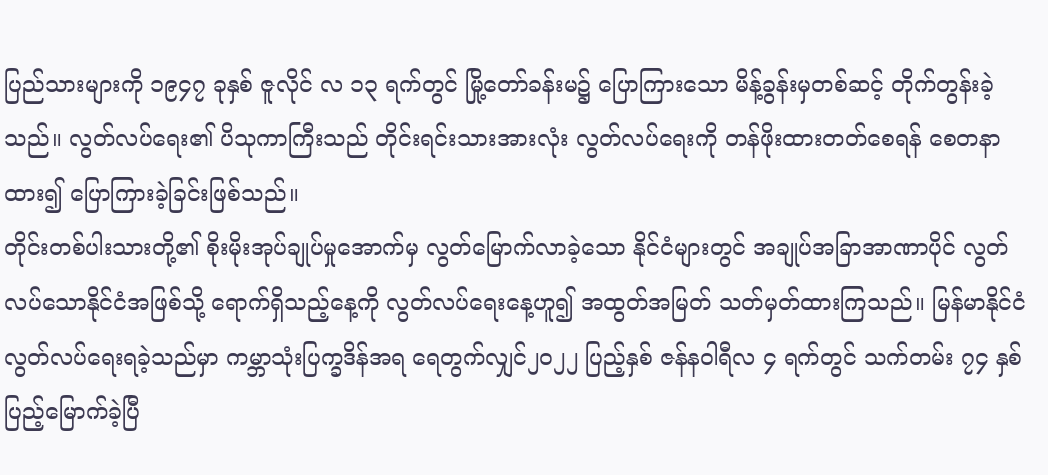ပြည်သားများကို ၁၉၄၇ ခုနှစ် ဇူလိုင် လ ၁၃ ရက်တွင် မြို့တော်ခန်းမ၌ ပြောကြားသော မိန့်ခွန်းမှတစ်ဆင့် တိုက်တွန်းခဲ့သည်။ လွတ်လပ်ရေး၏ ပိသုကာကြီးသည် တိုင်းရင်းသားအားလုံး လွတ်လပ်ရေးကို တန်ဖိုးထားတတ်စေရန် စေတနာထား၍ ပြောကြားခဲ့ခြင်းဖြစ်သည်။
တိုင်းတစ်ပါးသားတို့၏ စိုးမိုးအုပ်ချုပ်မှုအောက်မှ လွတ်မြောက်လာခဲ့သော နိုင်ငံများတွင် အချုပ်အခြာအာဏာပိုင် လွတ်လပ်သောနိုင်ငံအဖြစ်သို့ ရောက်ရှိသည့်နေ့ကို လွတ်လပ်ရေးနေ့ဟူ၍ အထွတ်အမြတ် သတ်မှတ်ထားကြသည်။ မြန်မာနိုင်ငံ လွတ်လပ်ရေးရခဲ့သည်မှာ ကမ္ဘာသုံးပြက္ခဒိန်အရ ရေတွက်လျှင်၂၀၂၂ ပြည့်နှစ် ဇန်နဝါရီလ ၄ ရက်တွင် သက်တမ်း ၇၄ နှစ် ပြည့်မြောက်ခဲ့ပြီ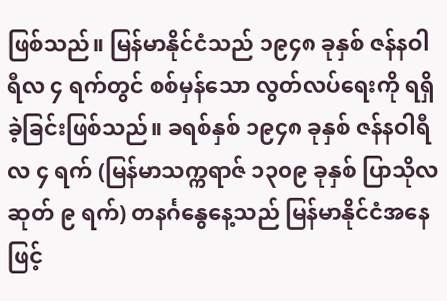ဖြစ်သည်။ မြန်မာနိုင်ငံသည် ၁၉၄၈ ခုနှစ် ဇန်နဝါရီလ ၄ ရက်တွင် စစ်မှန်သော လွတ်လပ်ရေးကို ရရှိခဲ့ခြင်းဖြစ်သည်။ ခရစ်နှစ် ၁၉၄၈ ခုနှစ် ဇန်နဝါရီလ ၄ ရက် (မြန်မာသက္ကရာဇ် ၁၃၀၉ ခုနှစ် ပြာသိုလဆုတ် ၉ ရက်) တနင်္ဂနွေနေ့သည် မြန်မာနိုင်ငံအနေဖြင့်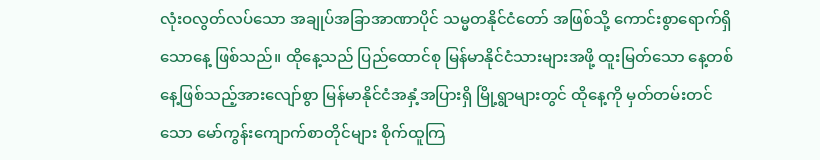လုံးဝလွတ်လပ်သော အချုပ်အခြာအာဏာပိုင် သမ္မတနိုင်ငံတော် အဖြစ်သို့ ကောင်းစွာရောက်ရှိသောနေ့ ဖြစ်သည်။ ထိုနေ့သည် ပြည်ထောင်စု မြန်မာနိုင်ငံသားများအဖို့ ထူးမြတ်သော နေ့တစ်နေ့ဖြစ်သည့်အားလျော်စွာ မြန်မာနိုင်ငံအနှံ့အပြားရှိ မြို့ရွာများတွင် ထိုနေ့ကို မှတ်တမ်းတင်သော မော်ကွန်းကျောက်စာတိုင်များ စိုက်ထူကြ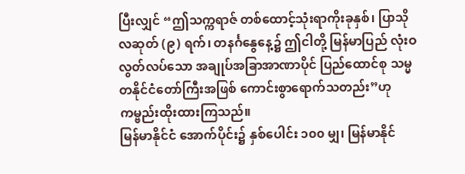ပြီးလျှင် “ဤသက္ကရာဇ် တစ်ထောင့်သုံးရာကိုးခုနှစ်၊ ပြာသိုလဆုတ် (၉) ရက်၊ တနင်္ဂနွေနေ့၌ ဤငါတို့ မြန်မာပြည် လုံးဝလွတ်လပ်သော အချုပ်အခြာအာဏာပိုင် ပြည်ထောင်စု သမ္မတနိုင်ငံတော်ကြီးအဖြစ် ကောင်းစွာရောက်သတည်း”ဟု ကမ္ဗည်းထိုးထားကြသည်။
မြန်မာနိုင်ငံ အောက်ပိုင်း၌ နှစ်ပေါင်း ၁၀၀ မျှ၊ မြန်မာနိုင်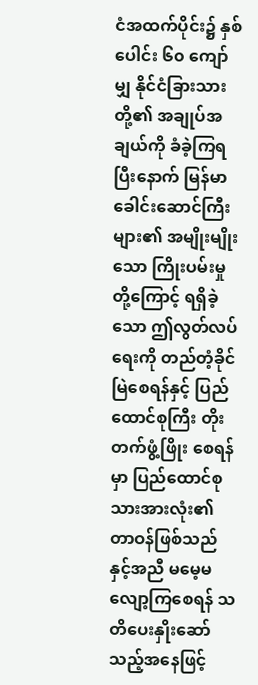ငံအထက်ပိုင်း၌ နှစ်ပေါင်း ၆၀ ကျော်မျှ နိုင်ငံခြားသားတို့၏ အချုပ်အချယ်ကို ခံခဲ့ကြရပြီးနောက် မြန်မာခေါင်းဆောင်ကြီးများ၏ အမျိုးမျိုးသော ကြိုးပမ်းမှုတို့ကြောင့် ရရှိခဲ့သော ဤလွတ်လပ်ရေးကို တည်တံ့ခိုင်မြဲစေရန်နှင့် ပြည်ထောင်စုကြီး တိုးတက်ဖွံ့ဖြိုး စေရန်မှာ ပြည်ထောင်စုသားအားလုံး၏ တာဝန်ဖြစ်သည်နှင့်အညီ မမေ့မလျော့ကြစေရန် သတိပေးနှိုးဆော်သည့်အနေဖြင့်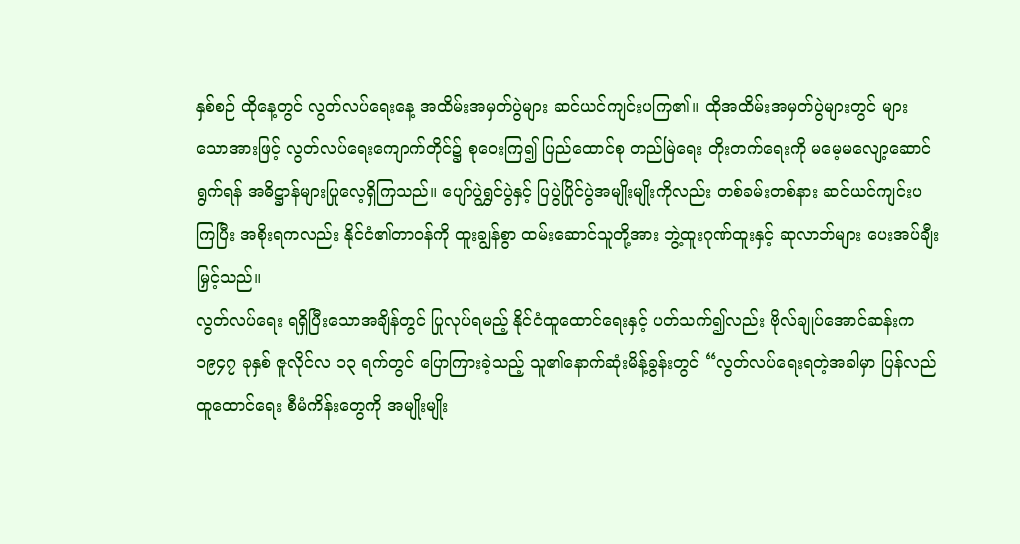နှစ်စဉ် ထိုနေ့တွင် လွတ်လပ်ရေးနေ့ အထိမ်းအမှတ်ပွဲများ ဆင်ယင်ကျင်းပကြ၏။ ထိုအထိမ်းအမှတ်ပွဲများတွင် များသောအားဖြင့် လွတ်လပ်ရေးကျောက်တိုင်၌ စုဝေးကြ၍ ပြည်ထောင်စု တည်မြဲရေး တိုးတက်ရေးကို မမေ့မလျော့ဆောင်ရွက်ရန် အဓိဋ္ဌာန်များပြုလေ့ရှိကြသည်။ ပျော်ပွဲရွှင်ပွဲနှင့် ပြပွဲပြိုင်ပွဲအမျိုးမျိုးကိုလည်း တစ်ခမ်းတစ်နား ဆင်ယင်ကျင်းပကြပြီး အစိုးရကလည်း နိုင်ငံ၏တာဝန်ကို ထူးချွန်စွာ ထမ်းဆောင်သူတို့အား ဘွဲ့ထူးဂုဏ်ထူးနှင့် ဆုလာဘ်များ ပေးအပ်ချီးမြှင့်သည်။
လွတ်လပ်ရေး ရရှိပြီးသောအချိန်တွင် ပြုလုပ်ရမည့် နိုင်ငံထူထောင်ရေးနှင့် ပတ်သက်၍လည်း ဗိုလ်ချုပ်အောင်ဆန်းက ၁၉၄၇ ခုနှစ် ဇူလိုင်လ ၁၃ ရက်တွင် ပြောကြားခဲ့သည့် သူ၏နောက်ဆုံးမိန့်ခွန်းတွင် “လွတ်လပ်ရေးရတဲ့အခါမှာ ပြန်လည်ထူထောင်ရေး စီမံကိန်းတွေကို အမျိုးမျိုး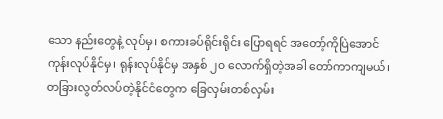သော နည်းတွေနဲ့ လုပ်မှ၊ စကားခပ်ရိုင်းရိုင်း ပြောရရင် အတော့်ကိုပြဲအောင် ကုန်းလုပ်နိုင်မှ၊ ရုန်းလုပ်နိုင်မှ အနှစ် ၂၀ လောက်ရှိတဲ့အခါ တော်ကာကျမယ်၊ တခြားလွတ်လပ်တဲ့နိုင်ငံတွေက ခြေလှမ်းတစ်လှမ်း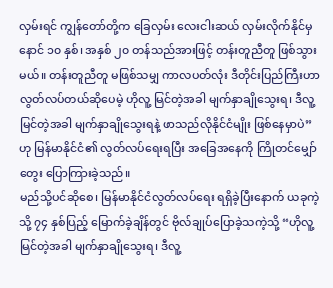လှမ်းရင် ကျွန်တော်တို့က ခြေလှမ်း လေးငါးဆယ် လှမ်းလိုက်နိုင်မှ နောင် ၁၀ နှစ်၊ အနှစ် ၂၀ တန်သည်အားဖြင့် တန်းတူညီတူ ဖြစ်သွားမယ်။ တန်းတူညီတူ မဖြစ်သမျှ ကာလပတ်လုံး ဒီတိုင်းပြည်ကြီးဟာ လွတ်လပ်တယ်ဆိုပေမဲ့ ဟိုလူ့ မြင်တဲ့အခါ မျက်နှာချိုသွေးရ၊ ဒီလူ့မြင်တဲ့အခါ မျက်နှာချိုသွေးရနဲ့ ဖာသည်လိုနိုင်ငံမျိုး ဖြစ်နေမှာပဲ” ဟု မြန်မာနိုင်ငံ၏ လွတ်လပ်ရေးရပြီး အခြေအနေကို ကြိုတင်မျှော်တွေး ပြောကြားခဲ့သည်။
မည်သို့ပင်ဆိုစေ၊ မြန်မာနိုင်ငံလွတ်လပ်ရေး ရရှိခဲ့ပြီးနောက် ယခုကဲ့သို့ ၇၄ နှစ်ပြည့် မြောက်ခဲ့ချိန်တွင် ဗိုလ်ချုပ်ပြောခဲ့သကဲ့သို့ “ဟိုလူ့မြင်တဲ့အခါ မျက်နှာချိုသွေးရ၊ ဒီလူ့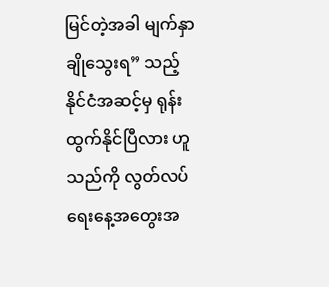မြင်တဲ့အခါ မျက်နှာချိုသွေးရ” သည့် နိုင်ငံအဆင့်မှ ရုန်းထွက်နိုင်ပြီလား ဟူသည်ကို လွတ်လပ်ရေးနေ့အတွေးအ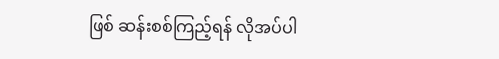ဖြစ် ဆန်းစစ်ကြည့်ရန် လိုအပ်ပါ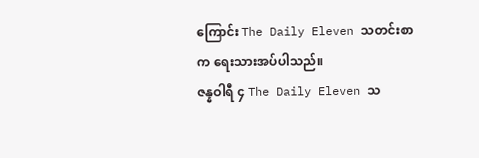ကြောင်း The Daily Eleven သတင်းစာက ရေးသားအပ်ပါသည်။
ဇန္နဝါရီ ၄ The Daily Eleven သ